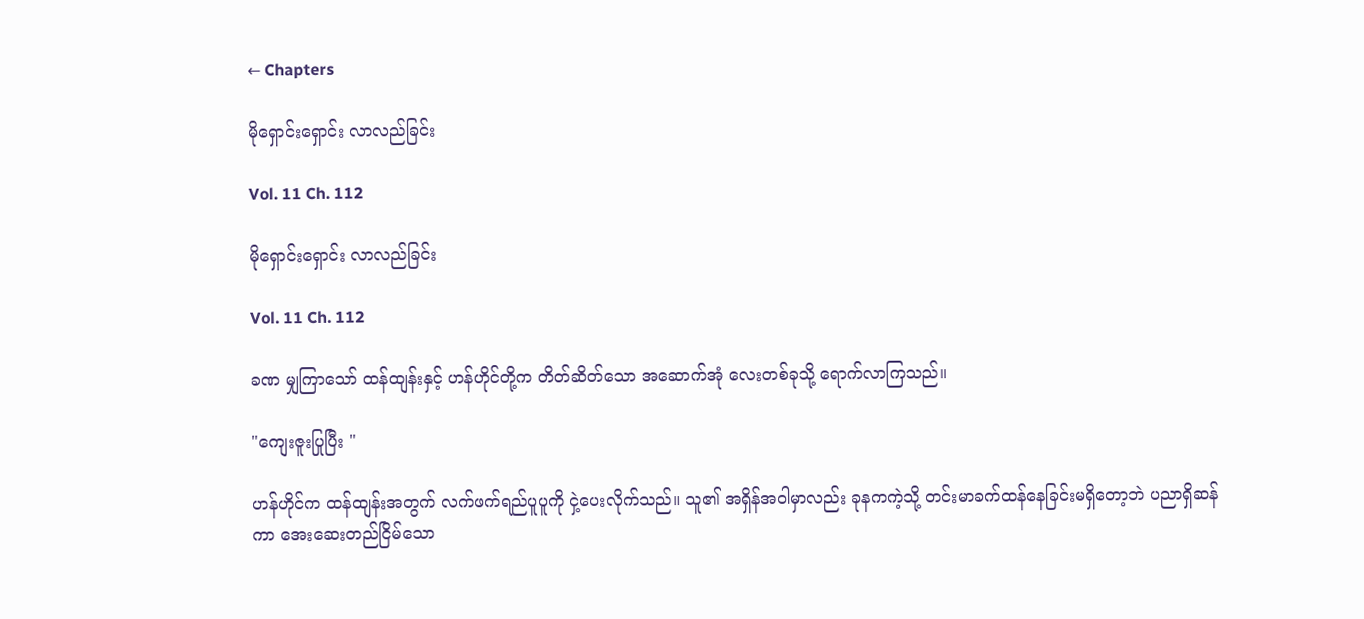← Chapters

မိုရှောင်းရှောင်း လာလည်ခြင်း

Vol. 11 Ch. 112

မိုရှောင်းရှောင်း လာလည်ခြင်း

Vol. 11 Ch. 112

ခဏ မျှကြာသော် ထန်ထျန်းနှင့် ဟန်ဟိုင်တို့က တိတ်ဆိတ်သော အဆောက်အုံ လေးတစ်ခုသို့ ရောက်လာကြသည်။

"ကျေးဇူးပြုပြီး "

ဟန်ဟိုင်က ထန်ထျန်းအတွက် လက်ဖက်ရည်ပူပူကို ငှဲ့ပေးလိုက်သည်။ သူ၏ အရှိန်အဝါမှာလည်း ခုနကကဲ့သို့ တင်းမာခက်ထန်နေခြင်းမရှိတော့ဘဲ ပညာရှိဆန်ကာ အေးဆေးတည်ငြိမ်သော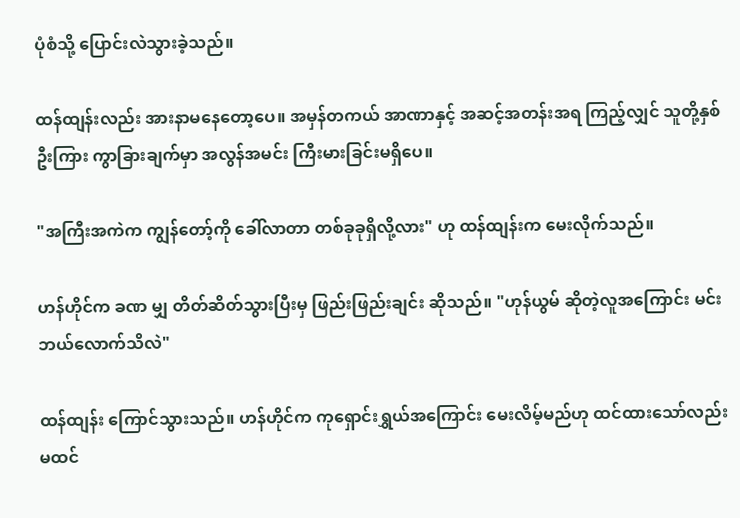ပုံစံသို့ ပြောင်းလဲသွားခဲ့သည်။

ထန်ထျန်းလည်း အားနာမနေတော့ပေ။ အမှန်တကယ် အာဏာနှင့် အဆင့်အတန်းအရ ကြည့်လျှင် သူတို့နှစ်ဦးကြား ကွာခြားချက်မှာ အလွန်အမင်း ကြီးမားခြင်းမရှိပေ။

"အကြီးအကဲက ကျွန်တော့်ကို ခေါ်လာတာ တစ်ခုခုရှိလို့လား" ဟု ထန်ထျန်းက မေးလိုက်သည်။

ဟန်ဟိုင်က ခဏ မျှ တိတ်ဆိတ်သွားပြီးမှ ဖြည်းဖြည်းချင်း ဆိုသည်။ "ဟုန်ယွမ် ဆိုတဲ့လူအကြောင်း မင်း ဘယ်လောက်သိလဲ"

ထန်ထျန်း ကြောင်သွားသည်။ ဟန်ဟိုင်က ကုရှောင်းရွှယ်အကြောင်း မေးလိမ့်မည်ဟု ထင်ထားသော်လည်း မထင်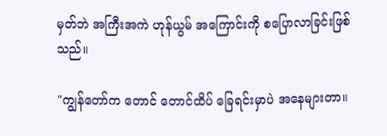မှတ်ဘဲ အကြီးအကဲ ဟုန်ယွမ် အကြောင်းကို စပြောလာခြင်းဖြစ်သည်။

"ကျွန်တော်က တောင် တောင်ထိပ် ခြေရင်းမှာပဲ အနေများတာ။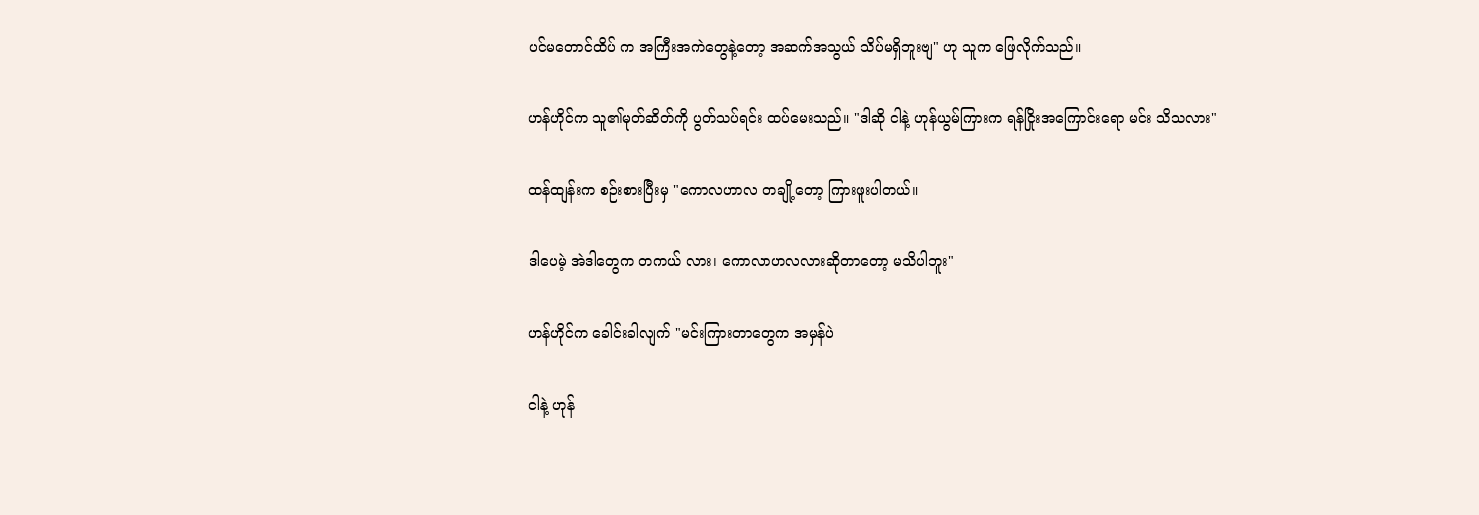ပင်မတောင်ထိပ် က အကြီးအကဲတွေနဲ့တော့ အဆက်အသွယ် သိပ်မရှိဘူးဗျ" ဟု သူက ဖြေလိုက်သည်။

ဟန်ဟိုင်က သူ၏မုတ်ဆိတ်ကို ပွတ်သပ်ရင်း ထပ်မေးသည်။ "ဒါဆို ငါနဲ့ ဟုန်ယွမ်ကြားက ရန်ငြိုးအကြောင်းရော မင်း သိသလား"

ထန်ထျန်းက စဉ်းစားပြီးမှ "ကောလဟာလ တချို့တော့ ကြားဖူးပါတယ်။

ဒါပေမဲ့ အဲဒါတွေက တကယ် လား၊ ကောလာဟလလားဆိုတာတော့ မသိပါဘူး"

ဟန်ဟိုင်က ခေါင်းခါလျက် "မင်းကြားတာတွေက အမှန်ပဲ

ငါနဲ့ ဟုန်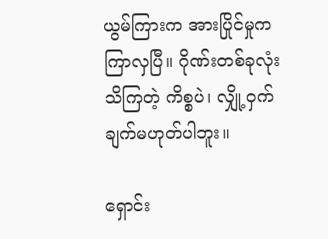ယွမ်ကြားက အားပြိုင်မှုက ကြာလှပြီ။ ဂိုဏ်းတစ်ခုလုံး သိကြတဲ့ ကိစ္စပဲ၊ လျှို့ဝှက်ချက်မဟုတ်ပါဘူး။

ရှောင်း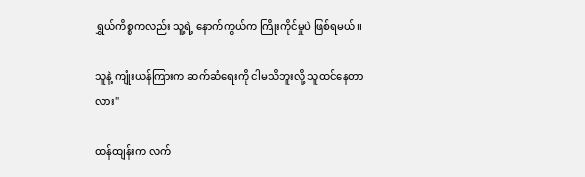ရွှယ်ကိစ္စကလည်း သူ့ရဲ့ နောက်ကွယ်က ကြိုးကိုင်မှုပဲ ဖြစ်ရမယ်။

သူနဲ့ ကျုံးယန်ကြားက ဆက်ဆံရေးကို ငါမသိဘူးလို့ သူထင်နေတာလား"

ထန်ထျန်းက လက်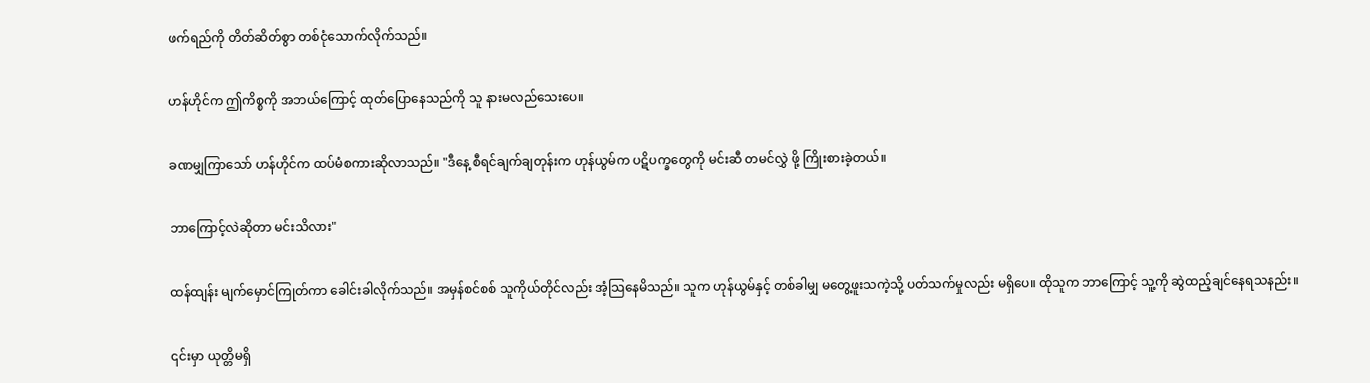ဖက်ရည်ကို တိတ်ဆိတ်စွာ တစ်ငုံသောက်လိုက်သည်။

ဟန်ဟိုင်က ဤကိစ္စကို အဘယ်ကြောင့် ထုတ်ပြောနေသည်ကို သူ နားမလည်သေးပေ။

ခဏမျှကြာသော် ဟန်ဟိုင်က ထပ်မံစကားဆိုလာသည်။ "ဒီနေ့ စီရင်ချက်ချတုန်းက ဟုန်ယွမ်က ပဋိပက္ခတွေကို မင်းဆီ တမင်လွှဲ ဖို့ ကြိုးစားခဲ့တယ်။

ဘာကြောင့်လဲဆိုတာ မင်းသိလား"

ထန်ထျန်း မျက်မှောင်ကြုတ်ကာ ခေါင်းခါလိုက်သည်။ အမှန်စင်စစ် သူကိုယ်တိုင်လည်း အံ့သြနေမိသည်။ သူက ဟုန်ယွမ်နှင့် တစ်ခါမျှ မတွေ့ဖူးသကဲ့သို့ ပတ်သက်မှုလည်း မရှိပေ။ ထိုသူက ဘာကြောင့် သူ့ကို ဆွဲထည့်ချင်နေရသနည်း။

၎င်းမှာ ယုတ္တိမရှိ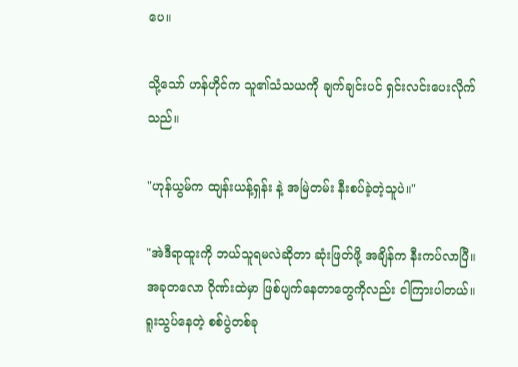ပေ။

သို့သော် ဟန်ဟိုင်က သူ၏သံသယကို ချက်ချင်းပင် ရှင်းလင်းပေးလိုက်သည်။

"ဟုန်ယွမ်က ထျန်းယန့်ရှန်း နဲ့ အမြဲတမ်း နီးစပ်ခဲ့တဲ့သူပဲ။"

"အဲဒီရာထူးကို ဘယ်သူရမလဲဆိုတာ ဆုံးဖြတ်ဖို့ အချိန်က နီးကပ်လာပြီ။ အခုတလော ဂိုဏ်းထဲမှာ ဖြစ်ပျက်နေတာတွေကိုလည်း ငါကြားပါတယ်။ ရူးသွပ်နေတဲ့ စစ်ပွဲတစ်ခု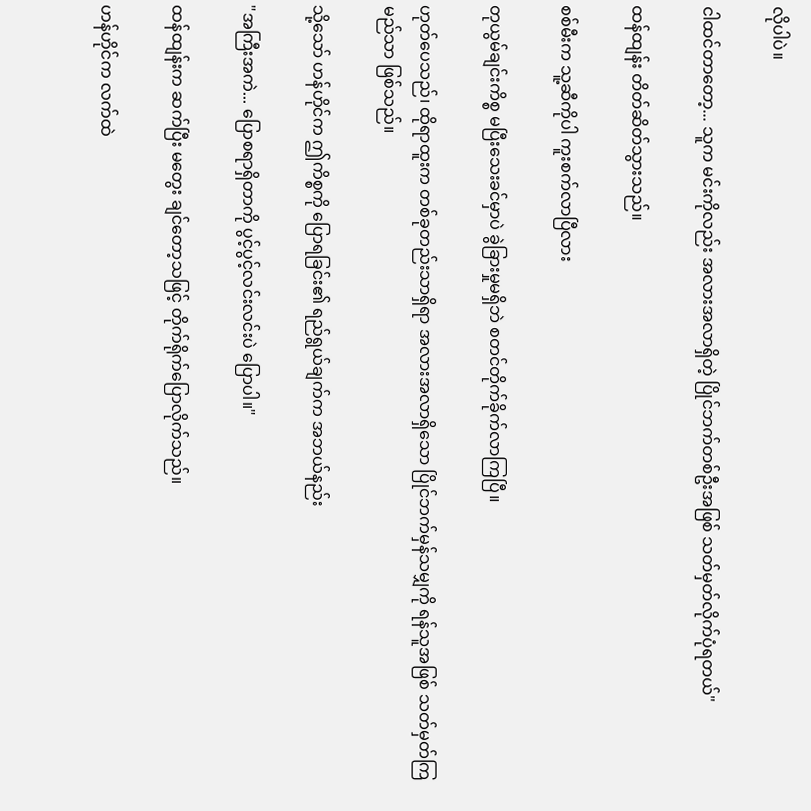လိုပါပဲ။

ငါထင်တာတော့... သူက မင်းကိုလည်း အလားအလာရှိတဲ့ ပြိုင်ဘက်တစ်ဦးအဖြစ် သတ်မှတ်လိုက်ပုံရတယ်"

ထန်ထျန်း တိတ်ဆိတ်သွားသည်။

စစ်မီးက သူ့ဆီကိုပါ ကူးစက်လာပြီလား

တုယွမ်ချင်းကိစ္စ မပြီးသေးခင်မှာပဲ ခွဲခြားမှုမရှိဘဲ စတင်တိုက်ခိုက်လာကြပြီ။

ဟုတ်ပေသည်၊ ထိုရာထူးက တစ်ခုတည်းသာရှိရာ အလားအလာရှိသော ပြိုင်ဘက်မှန်သမျှကို ရန်သူအဖြစ် သတ်မှတ်ကြမည်သာ ဖြစ်သည်။

သို့သော် ဟန်ဟိုင်က ဤကိစ္စကို ပြောရခြင်း၏ ရည်ရွယ်ချက်က အဘယ်နည်း

"အကြီးအကဲ... ပြောစရာရှိတာကို ပွင့်ပွင့်လင်းလင်းပဲ ပြောပါ။"

ထန်ထျန်းက ဆက်ပြီး မတွေး ချင်တော့သဖြင့် တိုက်ရိုက်ပြောလိုက်သည်။

ဟန်ဟိုင်က လက်ထဲ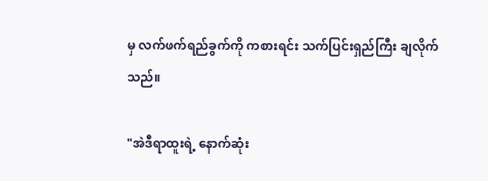မှ လက်ဖက်ရည်ခွက်ကို ကစားရင်း သက်ပြင်းရှည်ကြီး ချလိုက်သည်။

"အဲဒီရာထူးရဲ့ နောက်ဆုံး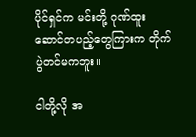ပိုင်ရှင်က မင်းတို့ ဂုဏ်ထူးဆောင်တပည့်တွေကြားက တိုက်ပွဲတင်မကဘူး။

ငါတို့လို အ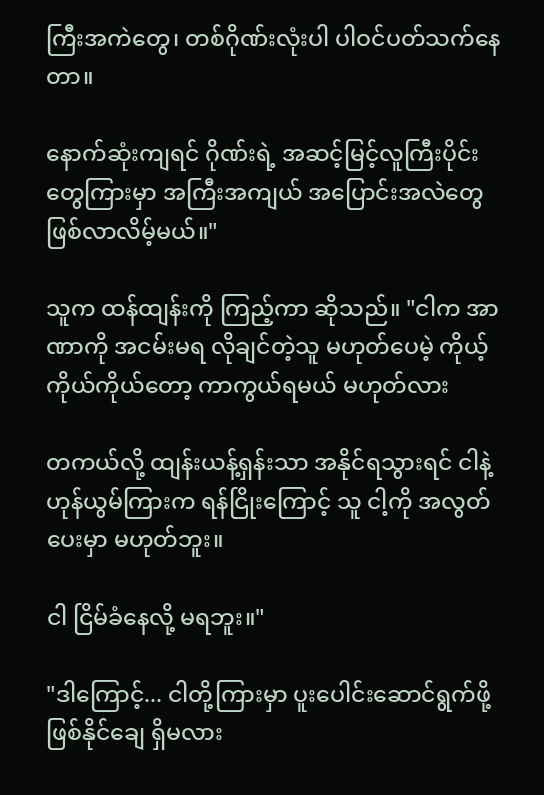ကြီးအကဲတွေ၊ တစ်ဂိုဏ်းလုံးပါ ပါဝင်ပတ်သက်နေတာ။

နောက်ဆုံးကျရင် ဂိုဏ်းရဲ့ အဆင့်မြင့်လူကြီးပိုင်းတွေကြားမှာ အကြီးအကျယ် အပြောင်းအလဲတွေ ဖြစ်လာလိမ့်မယ်။"

သူက ထန်ထျန်းကို ကြည့်ကာ ဆိုသည်။ "ငါက အာဏာကို အငမ်းမရ လိုချင်တဲ့သူ မဟုတ်ပေမဲ့ ကိုယ့်ကိုယ်ကိုယ်တော့ ကာကွယ်ရမယ် မဟုတ်လား

တကယ်လို့ ထျန်းယန့်ရှန်းသာ အနိုင်ရသွားရင် ငါနဲ့ ဟုန်ယွမ်ကြားက ရန်ငြိုးကြောင့် သူ ငါ့ကို အလွတ်ပေးမှာ မဟုတ်ဘူး။

ငါ ငြိမ်ခံနေလို့ မရဘူး။"

"ဒါကြောင့်... ငါတို့ကြားမှာ ပူးပေါင်းဆောင်ရွက်ဖို့ ဖြစ်နိုင်ချေ ရှိမလား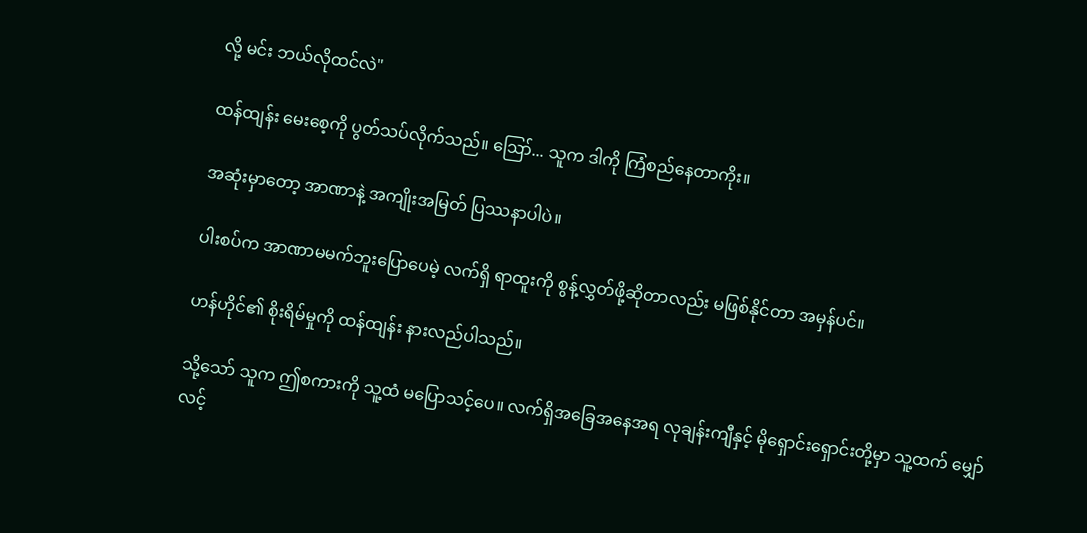လို့ မင်း ဘယ်လိုထင်လဲ"

ထန်ထျန်း မေးစေ့ကို ပွတ်သပ်လိုက်သည်။ ဪ... သူက ဒါကို ကြံစည်နေတာကိုး။

အဆုံးမှာတော့ အာဏာနဲ့ အကျိုးအမြတ် ပြဿနာပါပဲ။

ပါးစပ်က အာဏာမမက်ဘူးပြောပေမဲ့ လက်ရှိ ရာထူးကို စွန့်လွှတ်ဖို့ဆိုတာလည်း မဖြစ်နိုင်တာ အမှန်ပင်။

ဟန်ဟိုင်၏ စိုးရိမ်မှုကို ထန်ထျန်း နားလည်ပါသည်။

သို့သော် သူက ဤစကားကို သူ့ထံ မပြောသင့်ပေ။ လက်ရှိအခြေအနေအရ လုချန်းကျီနှင့် မိုရှောင်းရှောင်းတို့မှာ သူ့ထက် မျှော်လင့်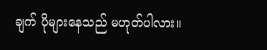ချက် ပိုများနေသည် မဟုတ်ပါလား။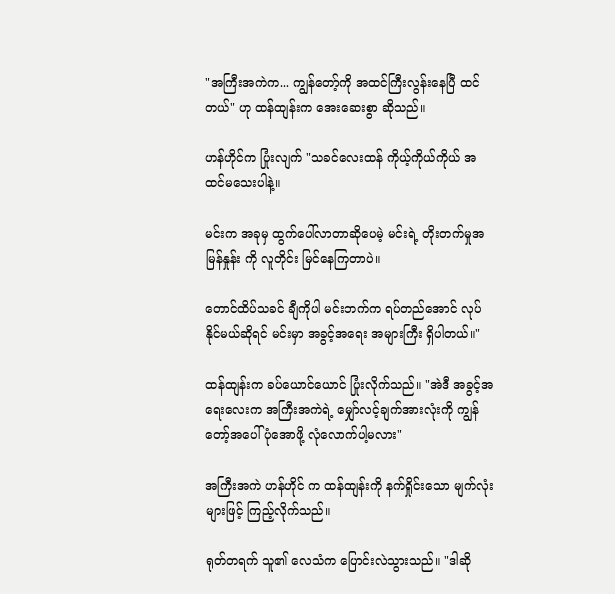"အကြီးအကဲက... ကျွန်တော့်ကို အထင်ကြီးလွန်းနေပြီ ထင်တယ်" ဟု ထန်ထျန်းက အေးဆေးစွာ ဆိုသည်။

ဟန်ဟိုင်က ပြုံးလျက် "သခင်လေးထန် ကိုယ့်ကိုယ်ကိုယ် အထင်မသေးပါနဲ့။

မင်းက အခုမှ ထွက်ပေါ်လာတာဆိုပေမဲ့ မင်းရဲ့ တိုးတက်မှုအမြန်နှုန်း ကို လူတိုင်း မြင်နေကြတာပဲ။

တောင်ထိပ်သခင် ချီကိုပါ မင်းဘက်က ရပ်တည်အောင် လုပ်နိုင်မယ်ဆိုရင် မင်းမှာ အခွင့်အရေး အများကြီး ရှိပါတယ်။"

ထန်ထျန်းက ခပ်ယောင်ယောင် ပြုံးလိုက်သည်။ "အဲဒီ အခွင့်အရေးလေးက အကြီးအကဲရဲ့ မျှော်လင့်ချက်အားလုံးကို ကျွန်တော့်အပေါ် ပုံအောဖို့ လုံလောက်ပါ့မလား"

အကြီးအကဲ ဟန်ဟိုင် က ထန်ထျန်းကို နက်ရှိုင်းသော မျက်လုံးများဖြင့် ကြည့်လိုက်သည်။

ရုတ်တရက် သူ၏ လေသံက ပြောင်းလဲသွားသည်။ "ဒါဆို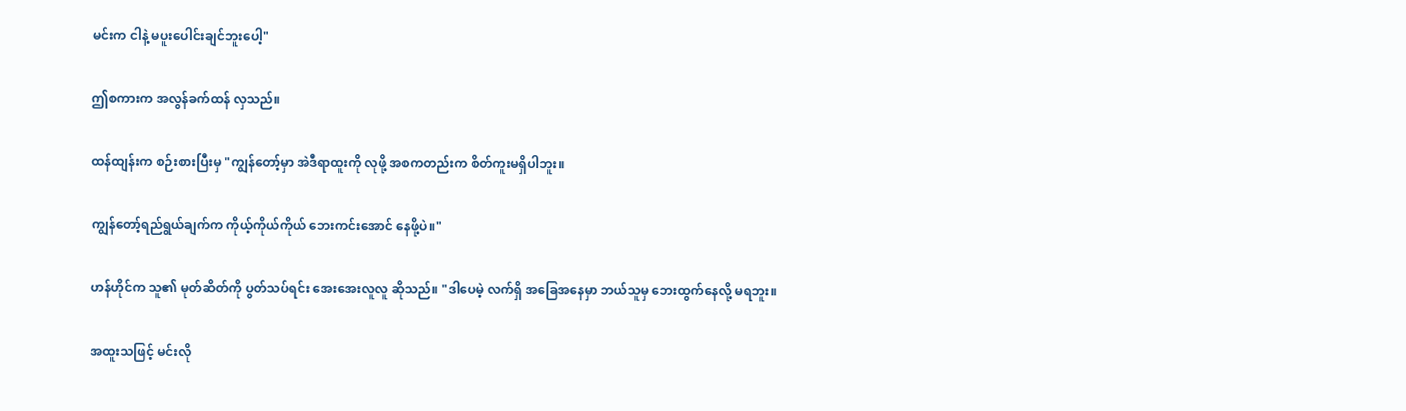မင်းက ငါနဲ့ မပူးပေါင်းချင်ဘူးပေါ့"

ဤစကားက အလွန်ခက်ထန် လှသည်။

ထန်ထျန်းက စဉ်းစားပြီးမှ "ကျွန်တော့်မှာ အဲဒီရာထူးကို လုဖို့ အစကတည်းက စိတ်ကူးမရှိပါဘူး။

ကျွန်တော့်ရည်ရွယ်ချက်က ကိုယ့်ကိုယ်ကိုယ် ဘေးကင်းအောင် နေဖို့ပဲ။"

ဟန်ဟိုင်က သူ၏ မုတ်ဆိတ်ကို ပွတ်သပ်ရင်း အေးအေးလူလူ ဆိုသည်။ "ဒါပေမဲ့ လက်ရှိ အခြေအနေမှာ ဘယ်သူမှ ဘေးထွက်နေလို့ မရဘူး။

အထူးသဖြင့် မင်းလို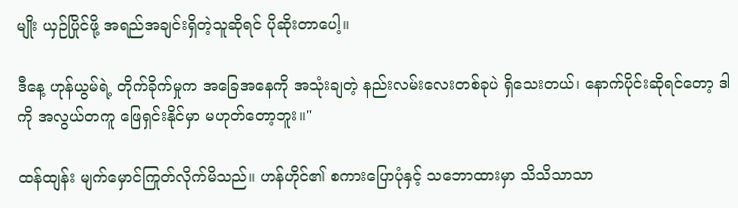မျိုး ယှဉ်ပြိုင်ဖို့ အရည်အချင်းရှိတဲ့သူဆိုရင် ပိုဆိုးတာပေါ့။

ဒီနေ့ ဟုန်ယွမ်ရဲ့ တိုက်ခိုက်မှုက အခြေအနေကို အသုံးချတဲ့ နည်းလမ်းလေးတစ်ခုပဲ ရှိသေးတယ်၊ နောက်ပိုင်းဆိုရင်တော့ ဒါကို အလွယ်တကူ ဖြေရှင်းနိုင်မှာ မဟုတ်တော့ဘူး။"

ထန်ထျန်း မျက်မှောင်ကြုတ်လိုက်မိသည်။ ဟန်ဟိုင်၏ စကားပြောပုံနှင့် သဘောထားမှာ သိသိသာသာ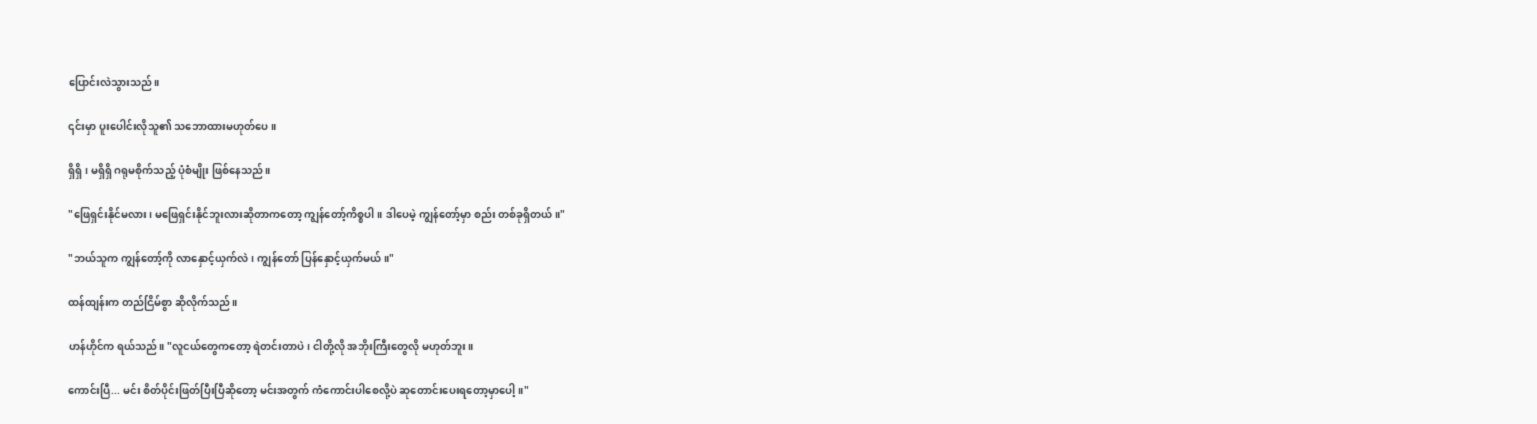ပြောင်းလဲသွားသည်။

၎င်းမှာ ပူးပေါင်းလိုသူ၏ သဘောထားမဟုတ်ပေ။

ရှိရှိ၊ မရှိရှိ ဂရုမစိုက်သည့် ပုံစံမျိုး ဖြစ်နေသည်။

"ဖြေရှင်းနိုင်မလား၊ မဖြေရှင်းနိုင်ဘူးလားဆိုတာကတော့ ကျွန်တော့်ကိစ္စပါ။ ဒါပေမဲ့ ကျွန်တော့်မှာ စည်း တစ်ခုရှိတယ်။"

"ဘယ်သူက ကျွန်တော့်ကို လာနှောင့်ယှက်လဲ၊ ကျွန်တော် ပြန်နှောင့်ယှက်မယ်။"

ထန်ထျန်းက တည်ငြိမ်စွာ ဆိုလိုက်သည်။

ဟန်ဟိုင်က ရယ်သည်။ "လူငယ်တွေကတော့ ရဲတင်းတာပဲ၊ ငါတို့လို အဘိုးကြီးတွေလို မဟုတ်ဘူး။

ကောင်းပြီ... မင်း စိတ်ပိုင်းဖြတ်ပြီးပြီဆိုတော့ မင်းအတွက် ကံကောင်းပါစေလို့ပဲ ဆုတောင်းပေးရတော့မှာပေါ့။"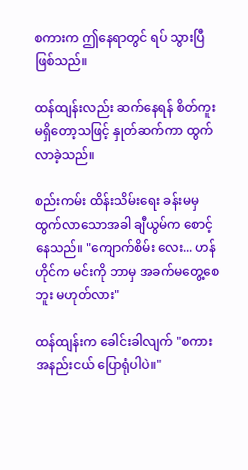စကားက ဤနေရာတွင် ရပ် သွားပြီ ဖြစ်သည်။

ထန်ထျန်းလည်း ဆက်နေရန် စိတ်ကူးမရှိတော့သဖြင့် နှုတ်ဆက်ကာ ထွက်လာခဲ့သည်။

စည်းကမ်း ထိန်းသိမ်းရေး ခန်းမမှ ထွက်လာသောအခါ ချီယွမ်က စောင့်နေသည်။ "ကျောက်စိမ်း လေး... ဟန်ဟိုင်က မင်းကို ဘာမှ အခက်မတွေ့စေဘူး မဟုတ်လား"

ထန်ထျန်းက ခေါင်းခါလျက် "စကားအနည်းငယ် ပြောရုံပါပဲ။"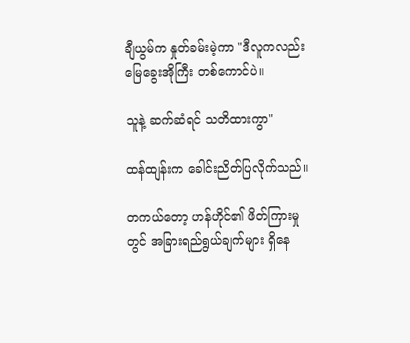ချီယွမ်က နှုတ်ခမ်းမဲ့ကာ "ဒီလူကလည်း မြေခွေးအိုကြီး တစ်ကောင်ပဲ။

သူနဲ့ ဆက်ဆံရင် သတိထားကွာ"

ထန်ထျန်းက ခေါင်းညိတ်ပြလိုက်သည်။

တကယ်တော့ ဟန်ဟိုင်၏ ဖိတ်ကြားမှုတွင် အခြားရည်ရွယ်ချက်များ ရှိနေ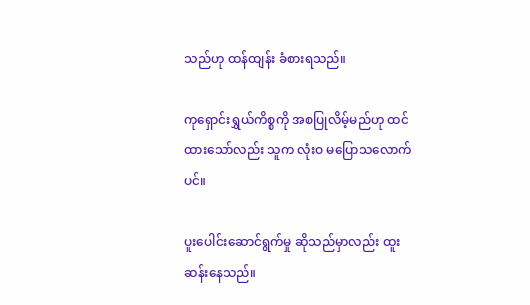သည်ဟု ထန်ထျန်း ခံစားရသည်။

ကုရှောင်းရွှယ်ကိစ္စကို အစပြုလိမ့်မည်ဟု ထင်ထားသော်လည်း သူက လုံးဝ မပြောသလောက်ပင်။

ပူးပေါင်းဆောင်ရွက်မှု ဆိုသည်မှာလည်း ထူးဆန်းနေသည်။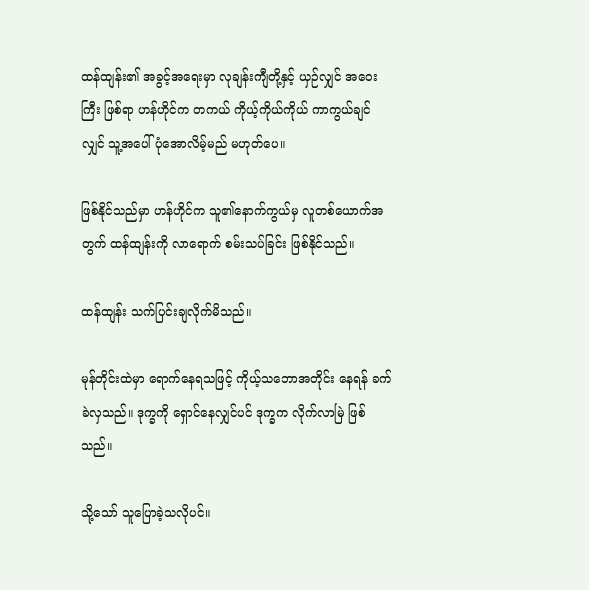ထန်ထျန်း၏ အခွင့်အရေးမှာ လုချန်းကျီတို့နှင့် ယှဉ်လျှင် အဝေးကြီး ဖြစ်ရာ ဟန်ဟိုင်က တကယ် ကိုယ့်ကိုယ်ကိုယ် ကာကွယ်ချင်လျှင် သူ့အပေါ် ပုံအောလိမ့်မည် မဟုတ်ပေ။

ဖြစ်နိုင်သည်မှာ ဟန်ဟိုင်က သူ၏နောက်ကွယ်မှ လူတစ်ယောက်အတွက် ထန်ထျန်းကို လာရောက် စမ်းသပ်ခြင်း ဖြစ်နိုင်သည်။

ထန်ထျန်း သက်ပြင်းချလိုက်မိသည်။

မုန်တိုင်းထဲမှာ ရောက်နေရသဖြင့် ကိုယ့်သဘောအတိုင်း နေရန် ခက်ခဲလှသည်။ ဒုက္ခကို ရှောင်နေလျှင်ပင် ဒုက္ခက လိုက်လာမြဲ ဖြစ်သည်။

သို့သော် သူပြောခဲ့သလိုပင်။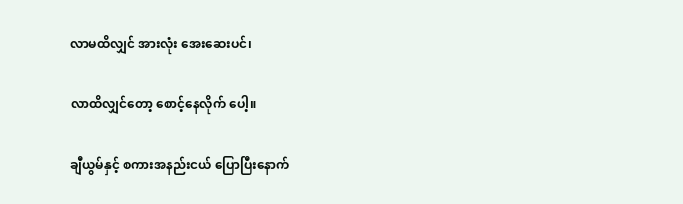လာမထိလျှင် အားလုံး အေးဆေးပင်၊

လာထိလျှင်တော့ စောင့်နေလိုက် ပေါ့။

ချီယွမ်နှင့် စကားအနည်းငယ် ပြောပြီးနောက်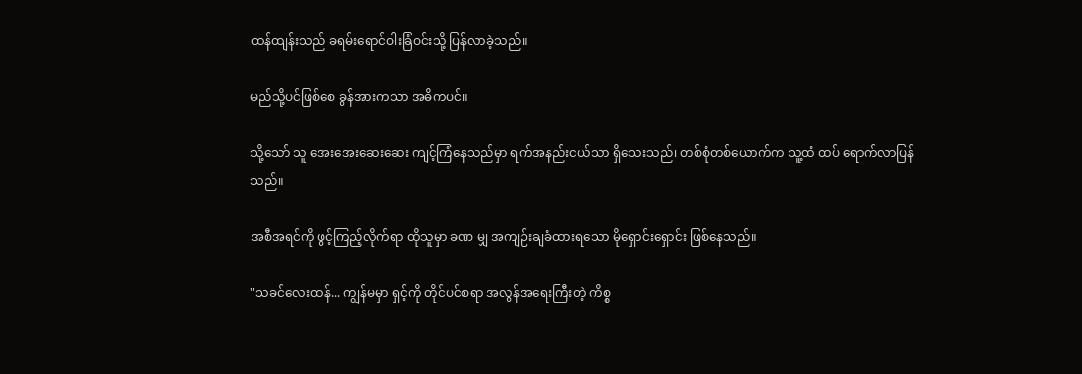ထန်ထျန်းသည် ခရမ်းရောင်ဝါးခြံဝင်းသို့ ပြန်လာခဲ့သည်။

မည်သို့ပင်ဖြစ်စေ ခွန်အားကသာ အဓိကပင်။

သို့သော် သူ အေးအေးဆေးဆေး ကျင့်ကြံနေသည်မှာ ရက်အနည်းငယ်သာ ရှိသေးသည်၊ တစ်စုံတစ်ယောက်က သူ့ထံ ထပ် ရောက်လာပြန်သည်။

အစီအရင်ကို ဖွင့်ကြည့်လိုက်ရာ ထိုသူမှာ ခဏ မျှ အကျဉ်းချခံထားရသော မိုရှောင်းရှောင်း ဖြစ်နေသည်။

"သခင်လေးထန်... ကျွန်မမှာ ရှင့်ကို တိုင်ပင်စရာ အလွန်အရေးကြီးတဲ့ ကိစ္စ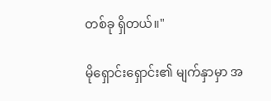တစ်ခု ရှိတယ်။"

မိုရှောင်းရှောင်း၏ မျက်နှာမှာ အ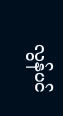လွန်ပင်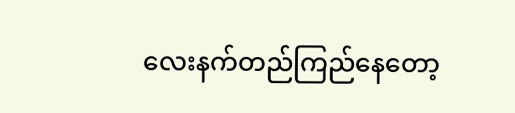လေးနက်တည်ကြည်နေတော့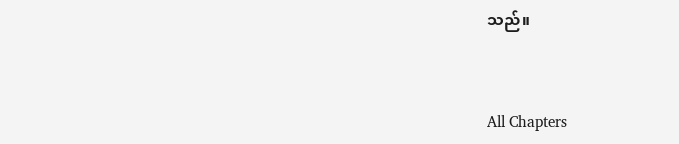သည်။



All Chapters